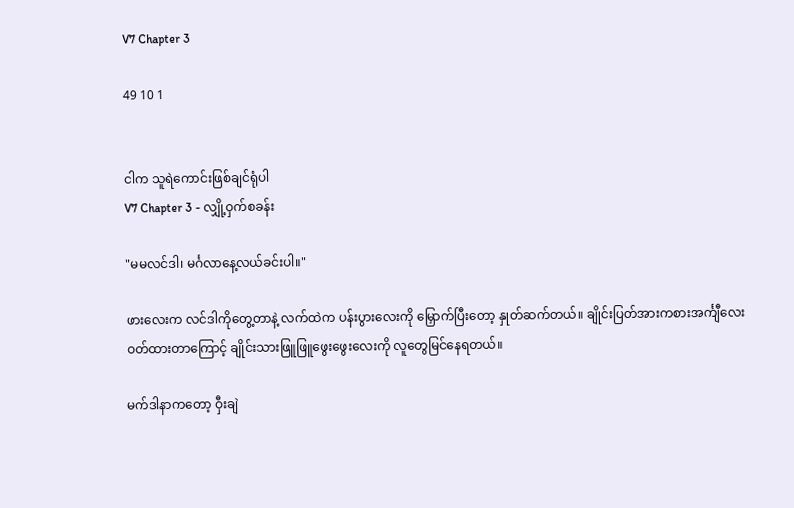V7 Chapter 3

49 10 1


ငါက သူရဲကောင်းဖြစ်ချင်ရုံပါ
V7 Chapter 3 - လျှို့ဝှက်စခန်း

"မမလင်ဒါ၊ မင်္ဂလာနေ့လယ်ခင်းပါ။"

ဖားလေးက လင်ဒါကိုတွေ့တာနဲ့ လက်ထဲက ပန်းပွားလေးကို မြှောက်ပြီးတော့ နှုတ်ဆက်တယ်။ ချိုင်းပြတ်အားကစားအင်္ကျီလေး ဝတ်ထားတာကြောင့် ချိုင်းသားဖြူဖြူဖွေးဖွေးလေးကို လူတွေမြင်နေရတယ်။

မက်ဒါနာကတော့ ဝှီးချဲ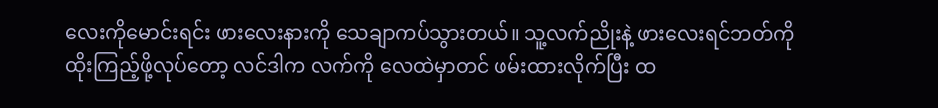လေးကိုမောင်းရင်း ဖားလေးနားကို သေချာကပ်သွားတယ်။ သူ့လက်ညိုးနဲ့ ဖားလေးရင်ဘတ်ကို ထိုးကြည့်ဖို့လုပ်တော့ လင်ဒါက လက်ကို လေထဲမှာတင် ဖမ်းထားလိုက်ပြီး ထ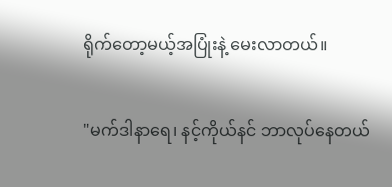ရိုက်တော့မယ့်အပြုံးနဲ့ မေးလာတယ်။

"မက်ဒါနာရေ၊ နင့်ကိုယ်နင် ဘာလုပ်နေတယ်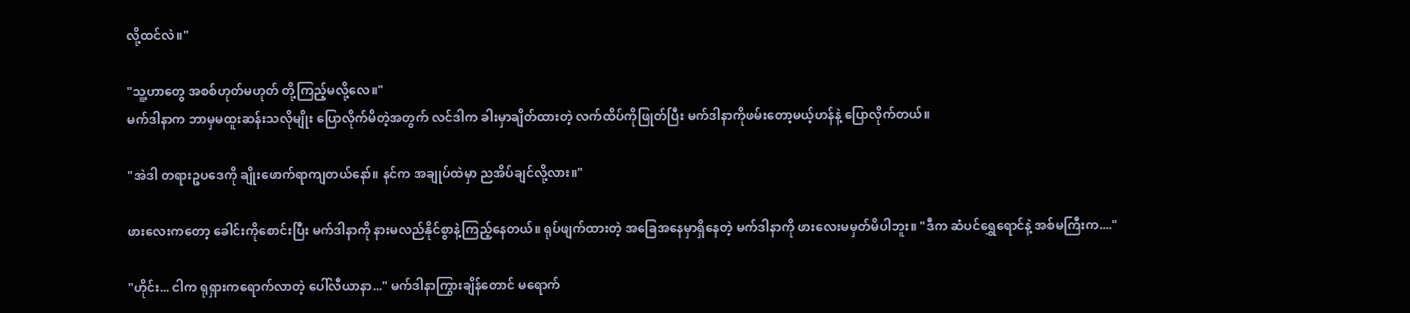လို့ထင်လဲ။"

"သူ့ဟာတွေ အစစ်ဟုတ်မဟုတ် တို့ကြည့်မလို့လေ။"
မက်ဒါနာက ဘာမှမထူးဆန်းသလိုမျိုး ပြောလိုက်မိတဲ့အတွက် လင်ဒါက ခါးမှာချိတ်ထားတဲ့ လက်ထိပ်ကိုဖြုတ်ပြီး မက်ဒါနာကိုဖမ်းတော့မယ့်ဟန်နဲ့ ပြောလိုက်တယ်။

"အဲဒါ တရားဥပဒေကို ချိုးဖောက်ရာကျတယ်နော်။ နင်က အချုပ်ထဲမှာ ညအိပ်ချင်လို့လား။"

ဖားလေးကတော့ ခေါင်းကိုစောင်းပြီး မက်ဒါနာကို နားမလည်နိုင်စွာနဲ့ကြည့်နေတယ်။ ရုပ်ဖျက်ထားတဲ့ အခြေအနေမှာရှိနေတဲ့ မက်ဒါနာကို ဖားလေးမမှတ်မိပါဘူး။ "ဒီက ဆံပင်ရွှေရောင်နဲ့ အစ်မကြီးက...."

"ဟိုင်း... ငါက ရုရှားကရောက်လာတဲ့ ပေါ်လီယာနာ..." မက်ဒါနာကြွားချိန်တောင် မရောက်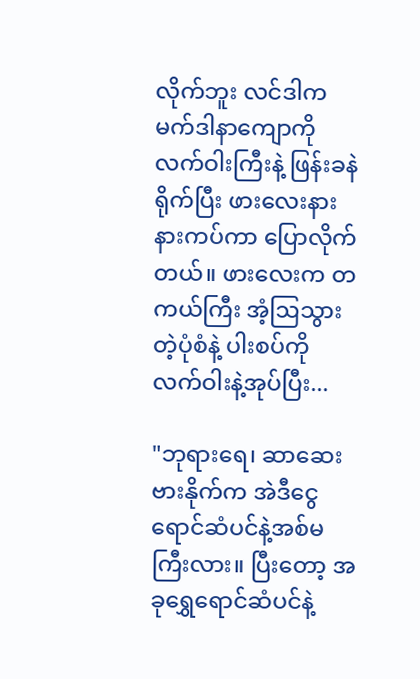လိုက်ဘူး လင်ဒါက မက်ဒါနာကျောကို လက်ဝါးကြီးနဲ့ ဖြန်းခနဲရိုက်ပြီး ဖားလေးနားနားကပ်ကာ ပြောလိုက်တယ်။ ဖားလေးက တကယ်ကြီး အံ့ဩသွားတဲ့ပုံစံနဲ့ ပါးစပ်ကို လက်ဝါးနဲ့အုပ်ပြီး...

"ဘုရားရေ၊ ဆာဆေးဗားနိုက်က အဲဒီငွေရောင်ဆံပင်နဲ့အစ်မကြီးလား။ ပြီးတော့ အခုရွှေရောင်ဆံပင်နဲ့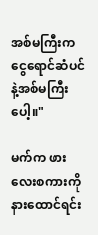အစ်မကြီးက ငွေရောင်ဆံပင်နဲ့အစ်မကြီးပေါ့။"

မက်က ဖားလေးစကားကိုနားထောင်ရင်း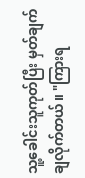သူ့ခေါင်းသူကုတ်ပြီး မှတ်ချက်ချလိုက်တယ်။ "ကြားရ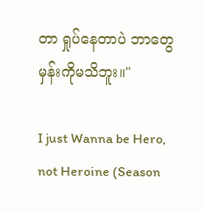တာ ရှုပ်နေတာပဲ ဘာတွေမှန်းကိုမသိဘူး။"

I just Wanna be Hero, not Heroine (Season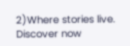2)Where stories live. Discover now